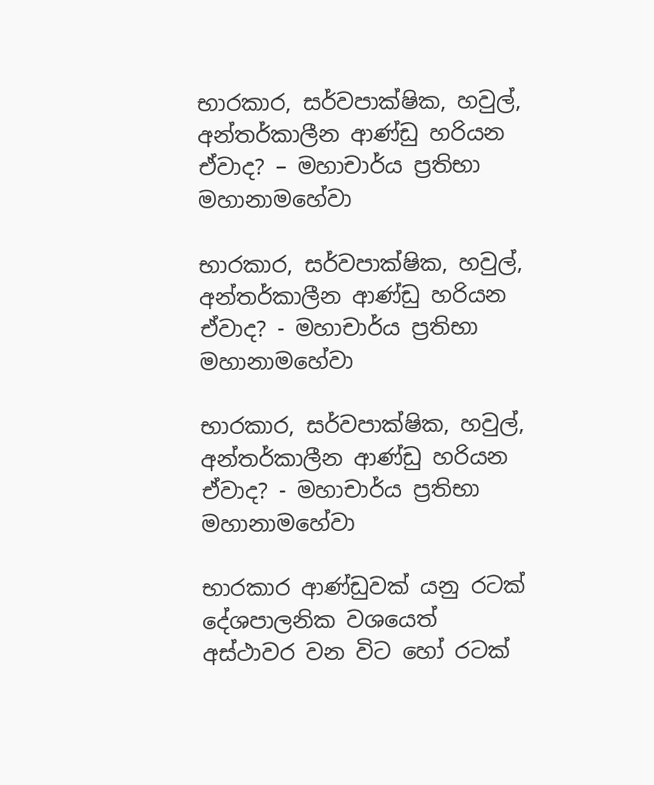භාරකාර, සර්වපාක්ෂික, හවුල්, අන්තර්කාලීන ආණ්ඩු හරියන ඒවාද? – මහාචාර්ය ප්‍රතිභා මහානාමහේවා

භාරකාර, සර්වපාක්ෂික, හවුල්, අන්තර්කාලීන ආණ්ඩු හරියන ඒවාද? - මහාචාර්ය ප්‍රතිභා මහානාමහේවා

භාරකාර, සර්වපාක්ෂික, හවුල්, අන්තර්කාලීන ආණ්ඩු හරියන ඒවාද? - මහාචාර්ය ප්‍රතිභා මහානාමහේවා

භාරකාර ආණ්ඩුවක් යනු රටක් දේශපාලනික වශයෙත් අස්ථාවර වන විට හෝ රටක්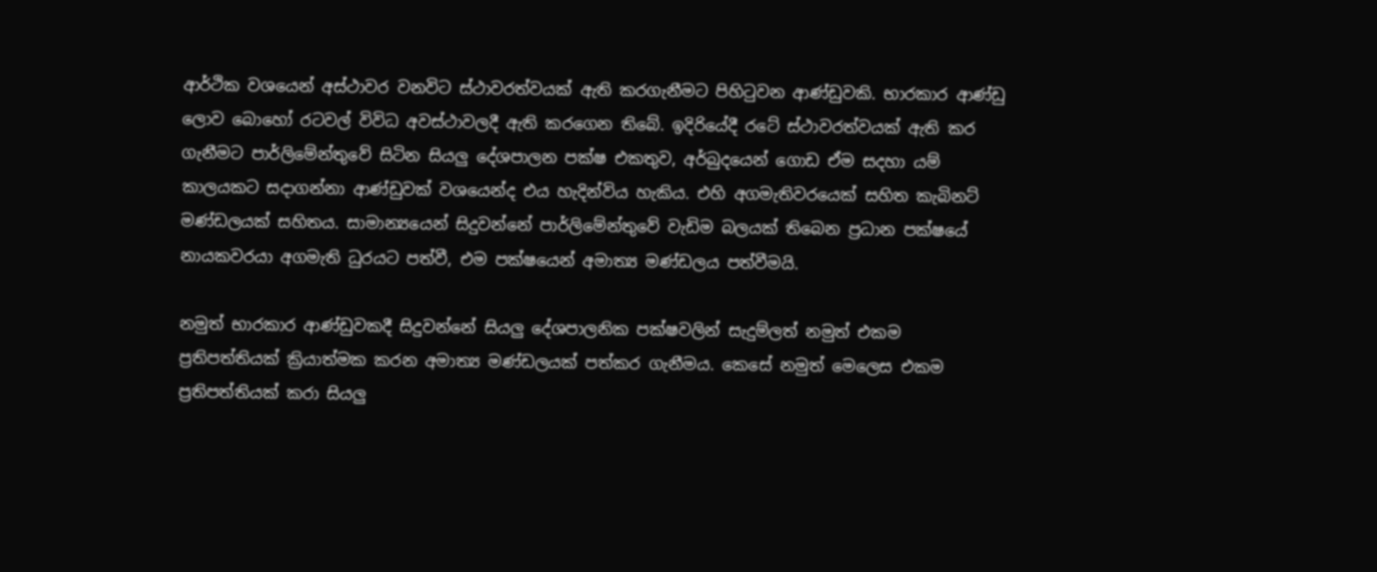ආර්ථික වශයෙන් අස්ථාවර වනවිට ස්ථාවරත්වයක් ඇති කරගැනීමට පිහිටුවන ආණ්ඩුවකි. භාරකාර ආණ්ඩු ලොව බොහෝ රටවල් විවිධ අවස්ථාවලදී ඇති කරගෙන තිබේ. ඉදිරියේදී රටේ ස්ථාවරත්වයක් ඇති කර ගැනීමට පාර්ලිමේන්තුවේ සිටින සියලු දේශපාලන පක්ෂ එකතුව, අර්බුදයෙන් ගොඩ ඒම සදහා යම් කාලයකට සදාගන්නා ආණ්ඩුවක් වශයෙන්ද එය හැදින්විය හැකිය. එහි අගමැතිවරයෙක් සහිත කැබිනට් මණ්ඩලයක් සහිතය. සාමාන්‍යයෙන් සිදුවන්නේ පාර්ලිමේන්තුවේ වැඩිම බලයක් තිබෙන ප්‍රධාන පක්ෂයේ නායකවරයා අගමැති ධුරයට පත්වී, එම පක්ෂයෙන් අමාත්‍ය මණ්ඩලය පත්වීමයි.

නමුත් භාරකාර ආණ්ඩුවකදී සිදුවන්නේ සියලු දේශපාලනික පක්ෂවලින් සැදුම්ලත් නමුත් එකම ප්‍රතිපත්තියක් ක්‍රියාත්මක කරන අමාත්‍ය මණ්ඩලයක් පත්කර ගැනීමය. කෙසේ නමුත් මෙලෙස එකම ප්‍රතිපත්තියක් කරා සියලු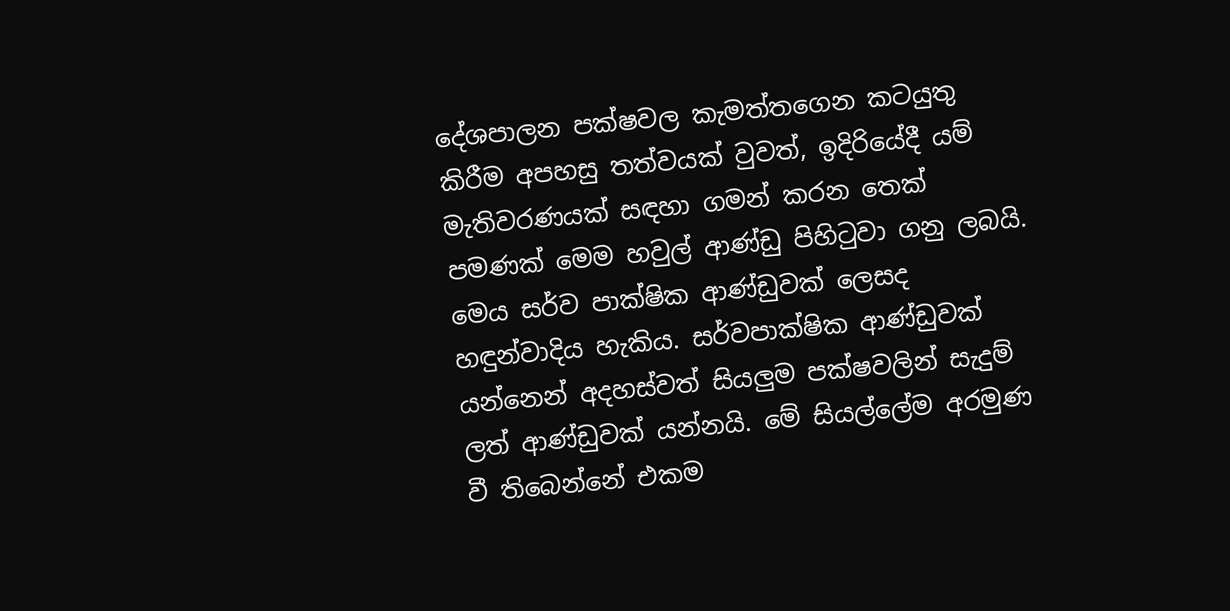දේශපාලන පක්ෂවල කැමත්තගෙන කටයුතු කිරීම අපහසු තත්වයක් වුවත්, ඉදිරියේදී යම් මැතිවරණයක් සඳහා ගමන් කරන තෙක් පමණක් මෙම හවුල් ආණ්ඩු පිහිටුවා ගනු ලබයි. මෙය සර්ව පාක්ෂික ආණ්ඩුවක් ලෙසද හඳුන්වාදිය හැකිය. සර්වපාක්ෂික ආණ්ඩුවක් යන්නෙන් අදහස්වත් සියලුම පක්ෂවලින් සැදුම් ලත් ආණ්ඩුවක් යන්නයි. මේ සියල්ලේම අරමුණ වී තිබෙන්නේ එකම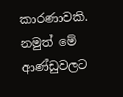කාරණාවකි. නමුත් මේ ආණ්ඩුවලට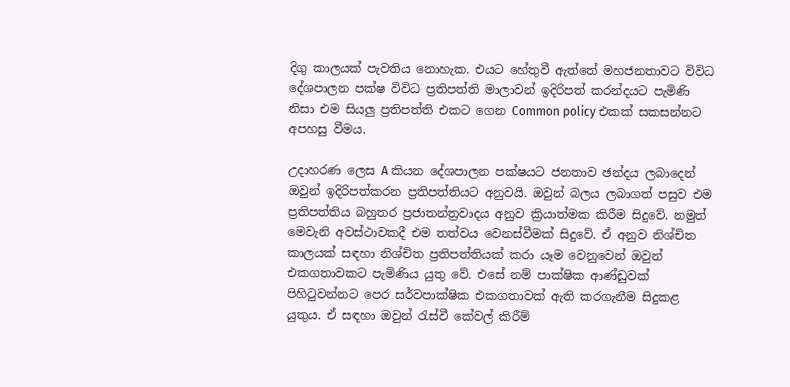දිගු කාලයක් පැවතිය නොහැක. එයට හේතුවී ඇත්තේ මහජනතාවට විවිධ දේශපාලන පක්ෂ විවිධ ප්‍රතිපත්ති මාලාවන් ඉදිරිපත් කරන්දයට පැමිණි නිසා එම සියලු ප්‍රතිපත්ති එකට ගෙන Common policy එකක් සකසන්නට අපහසු වීමය.

උදාහරණ ලෙස A කියන දේශපාලන පක්ෂයට ජනතාව ඡන්දය ලබාදෙන් ඔවුන් ඉදිරිපත්කරන ප්‍රතිපත්තියට අනුවයි. ඔවුන් බලය ලබාගත් පසුව එම ප්‍රතිපත්තිය බහුතර ප්‍රජාතන්ත්‍රවාදය අනුව ක්‍රියාත්මක කිරීම සිදුවේ. නමුත් මෙවැනි අවස්ථාවකදී එම තත්වය වෙනස්වීමක් සිදුවේ. ඒ අනුව නිශ්චිත කාලයක් සඳහා නිශ්චිත ප්‍රතිපත්තියක් කරා යෑම වෙනුවෙන් ඔවුන් එකගතාවකට පැමිණිය යුතු වේ. එසේ නම් පාක්ෂික ආණ්ඩුවක් පිහිටුවන්නට පෙර සර්වපාක්ෂික එකගතාවක් ඇති කරගැනීම සිදුකළ යුතුය. ඒ සඳහා ඔවුන් රැස්වී කේවල් කිරීම්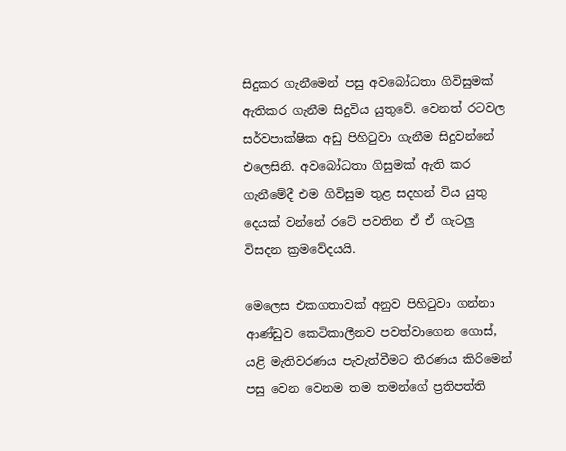සිදුකර ගැනීමෙන් පසු අවබෝධතා ගිවිසුමක් ඇතිකර ගැනීම සිදුවිය යුතුවේ. වෙනත් රටවල සර්වපාක්ෂික අඩු පිහිටුවා ගැනීම සිදුවන්නේ එලෙසිනි. අවබෝධතා ගිසුමක් ඇති කර ගැනීමේදී එම ගිවිසුම තුළ සදහන් විය යුතු දෙයක් වන්නේ රටේ පවතින ඒ ඒ ගැටලු විසදන ක්‍රමවේදයයි.

මෙලෙස එකගතාවක් අනුව පිහිටුවා ගන්නා ආණ්ඩුව කෙටිකාලීනව පවත්වාගෙන ගොස්, යළි මැතිවරණය පැවැත්වීමට තීරණය කිරිමෙන් පසු වෙන වෙනම තම තමන්ගේ ප්‍රතිපත්ති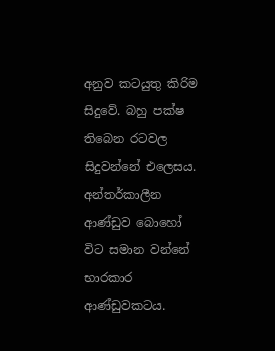අනුව කටයුතු කිරිම සිදුවේ. බහු පක්ෂ තිබෙන රටවල සිදුවන්නේ එලෙසය. අන්තර්කාලීන ආණ්ඩුව බොහෝ විට සමාන වන්නේ භාරකාර ආණ්ඩුවකටය.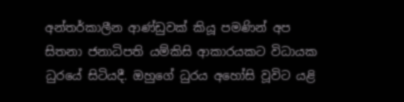අන්තර්කාලීන ආණ්ඩුවක් කියූ පමණින් අප සිතනා ජනාධිපති යම්කිසි ආකාරයකට විධායක ධුරයේ සිටියදී. ඔහුගේ ධුරය අහෝසි වූවිට යළි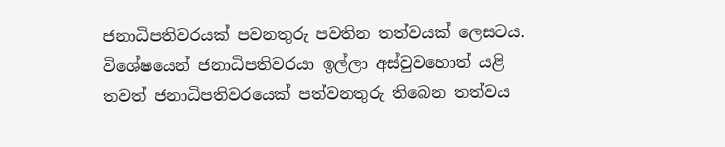ජනාධිපතිවරයක් පවනතුරු පවතින තත්වයක් ලෙසටය. විශේෂයෙන් ජනාධිපතිවරයා ඉල්ලා අස්වුවහොත් යළි තවත් ජනාධිපතිවරයෙක් පත්වනතුරු තිබෙන තත්වය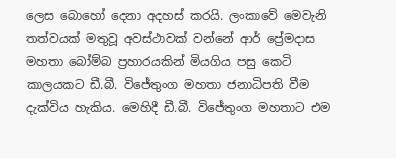ලෙස බොහෝ දෙනා අදහස් කරයි. ලංකාවේ මෙවැනි තත්වයක් මතුවූ අවස්ථාවක් වන්නේ ආර් ප්‍රේමදාස මහතා බෝම්බ ප්‍රහාරයකින් මියගිය පසු කෙටි කාලයකට ඩී.බී. විජේතුංග මහතා ජනාධිපති වීම දැක්විය හැකිය. මෙහිදී ඩී.බී. විජේතුංග මහතාට එම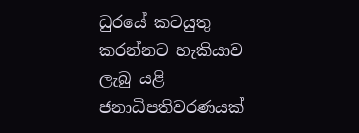ධුරයේ කටයුතු කරන්නට හැකියාව ලැබු යළි ජනාධිපතිවරණයක්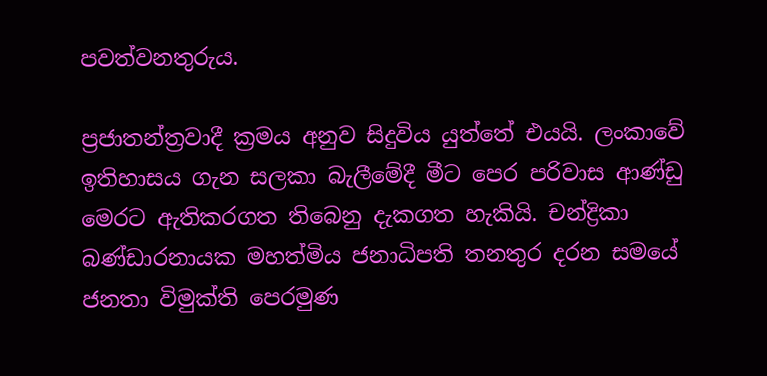පවත්වනතුරුය.

ප්‍රජාතන්ත්‍රවාදී ක්‍රමය අනුව සිදුවිය යුත්තේ එයයි. ලංකාවේ ඉතිහාසය ගැන සලකා බැලීමේදී මීට පෙර පරිවාස ආණ්ඩු මෙරට ඇතිකරගත තිබෙනු දැකගත හැකියි. චන්ද්‍රිකා බණ්ඩාරනායක මහත්මිය ජනාධිපති තනතුර දරන සමයේ ජනතා විමුක්ති පෙරමුණ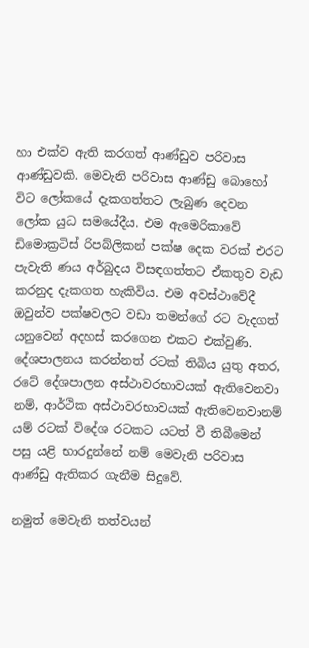හා එක්ව ඇති කරගත් ආණ්ඩුව පරිවාස ආණ්ඩුවකි. මෙවැනි පරිවාස ආණ්ඩු බොහෝ විට ලෝකයේ දැකගත්තට ලැබුණ දෙවන ලෝක යුධ සමයේදීය. එම ඇමෙරිකාවේ ඩිමොක්‍රටිස් රිපබ්ලිකන් පක්ෂ දෙක වරක් එරට පැවැති ණය අර්බුදය විසඳගත්තට ඒකතුව වැඩ කරනුද දැකගත හැකිවිය. එම අවස්ථාවේදී ඔවුන්ව පක්ෂවලට වඩා තමන්ගේ රට වැදගත් යනුවෙන් අදහස් කරගෙන එකට එක්වුණි. දේශපාලනය කරන්නත් රටක් තිබිය යුතු අතර, රටේ දේශපාලන අස්ථාවරභාවයක් ඇතිවෙනවා නම්, ආර්ථික අස්ථාවරභාවයක් ඇතිවෙනවානම් යම් රටක් විදේශ රටකට යටත් වී තිබීමෙන් පසු යළි භාරදුන්නේ නම් මෙවැනි පරිවාස ආණ්ඩු ඇතිකර ගැනීම සිදුවේ.

නමුත් මෙවැනි තත්වයන්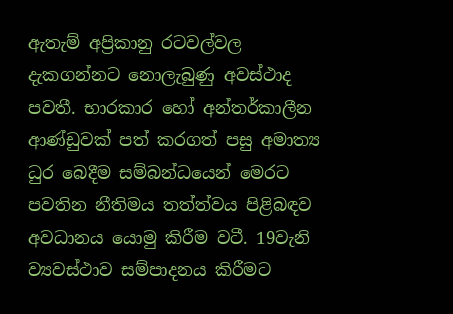ඇතැම් අප්‍රිකානු රටවල්වල දැකගන්නට නොලැබුණු අවස්ථාද පවතී. භාරකාර හෝ අන්තර්කාලීන ආණ්ඩුවක් පත් කරගත් පසු අමාත්‍ය ධුර බෙදීම සම්බන්ධයෙන් මෙරට පවතින නීතිමය තත්ත්වය පිළිබඳව අවධානය යොමු කිරීම වටී. 19වැනි ව්‍යවස්ථාව සම්පාදනය කිරීමට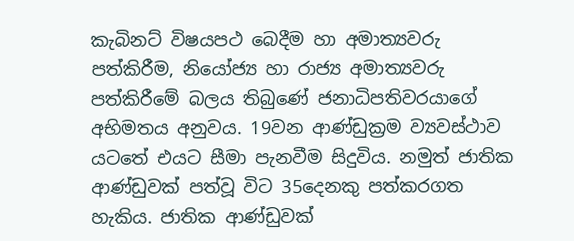කැබිනට් විෂයපථ බෙදීම හා අමාත්‍යවරු පත්කිරීම, නියෝජ්‍ය හා රාජ්‍ය අමාත්‍යවරු පත්කිරීමේ බලය තිබුණේ ජනාධිපතිවරයාගේ අභිමතය අනුවය. 19වන ආණ්ඩුක්‍රම ව්‍යවස්ථාව යටතේ එයට සීමා පැනවීම සිදුවිය. නමුත් ජාතික ආණ්ඩුවක් පත්වූ විට 35දෙනකු පත්කරගත හැකිය. ජාතික ආණ්ඩුවක්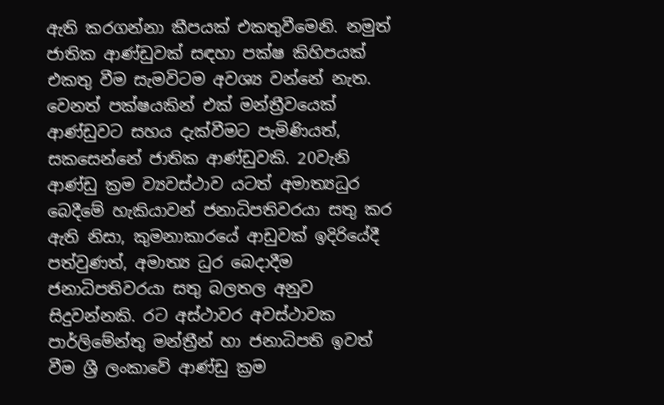ඇති කරගන්නා කීපයක් එකතුවීමෙනි. නමුත් ජාතික ආණ්ඩුවක් සඳහා පක්ෂ කිහිපයක් එකතු වීම සැමවිටම අවශ්‍ය වන්නේ නැත. වෙනත් පක්ෂයකින් එක් මන්ත්‍රීවයෙක් ආණ්ඩුවට සහය දැක්වීමට පැමිණියත්, සකසෙන්නේ ජාතික ආණ්ඩුවකි. 20වැනි ආණ්ඩු ක්‍රම ව්‍යවස්ථාව යටත් අමාත්‍යධුර බෙදීමේ හැකියාවන් ජනාධිපතිවරයා සතු කර ඇති නිසා, කුමනාකාරයේ ආඩුවක් ඉදිරියේදී පත්වුණත්, අමාත්‍ය ධුර බෙදාදීම ජනාධිපතිවරයා සතු බලතල අනුව සිදුවන්නකි. රට අස්ථාවර අවස්ථාවක පාර්ලිමේන්තු මන්ත්‍රීන් හා ජනාධිපති ඉවත් වීම ශ්‍රී ලංකාවේ ආණ්ඩු ක්‍රම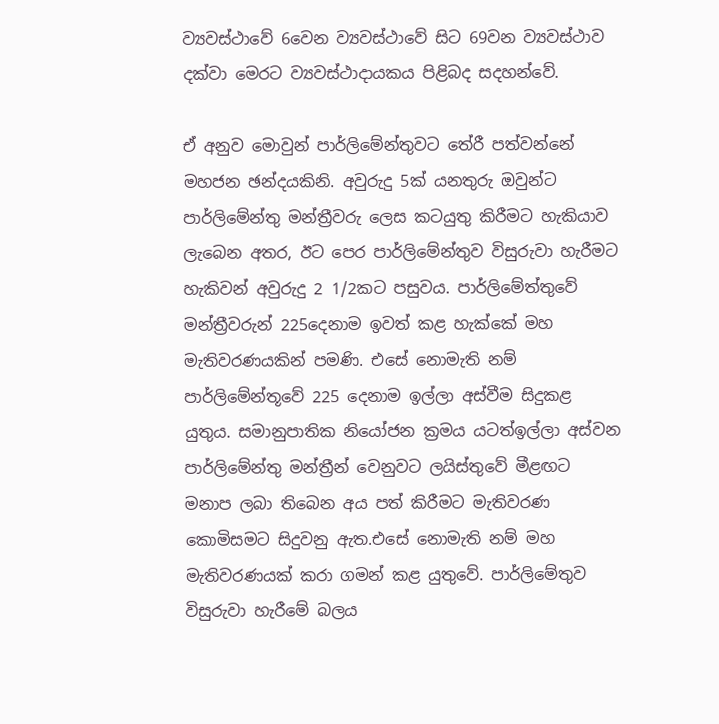ව්‍යවස්ථාවේ 6වෙන ව්‍යවස්ථාවේ සිට 69වන ව්‍යවස්ථාව දක්වා මෙරට ව්‍යවස්ථාදායකය පිළිබද සදහන්වේ.

ඒ අනුව මොවුන් පාර්ලිමේන්තුවට තේරී පත්වන්නේ මහජන ඡන්දයකිනි. අවුරුදු 5ක් යනතුරු ඔවුන්ට පාර්ලිමේන්තු මන්ත්‍රීවරු ලෙස කටයුතු කිරීමට හැකියාව ලැබෙන අතර, ඊට පෙර පාර්ලිමේන්තුව විසුරුවා හැරීමට හැකිවන් අවුරුදු 2 1/2කට පසුවය. පාර්ලිමේත්තුවේ මන්ත්‍රීවරුන් 225දෙනාම ඉවත් කළ හැක්කේ මහ මැතිවරණයකින් පමණි. එසේ නොමැති නම් පාර්ලිමේන්තූවේ 225 දෙනාම ඉල්ලා අස්වීම සිදුකළ යුතුය. සමානුපාතික නියෝජන ක්‍රමය යටත්ඉල්ලා අස්වන පාර්ලිමේන්තු මන්ත්‍රීන් වෙනුවට ලයිස්තුවේ මීළඟට මනාප ලබා තිබෙන අය පත් කිරීමට මැතිවරණ කොමිසමට සිදුවනු ඇත.එසේ නොමැති නම් මහ මැතිවරණයක් කරා ගමන් කළ යුතුවේ. පාර්ලිමේතුව විසුරුවා හැරීමේ බලය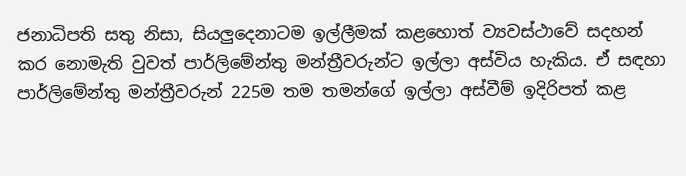ජනාධිපති සතු නිසා, සියලුදෙනාටම ඉල්ලීමක් කළහොත් ව්‍යවස්ථාවේ සදහන් කර නොමැති වුවත් පාර්ලිමේන්තු මන්ත්‍රීවරුන්ට ඉල්ලා අස්විය හැකිය. ඒ සඳහා පාර්ලිමේන්තු මන්ත්‍රීවරුන් 225ම තම තමන්ගේ ඉල්ලා අස්වීම් ඉදිරිපත් කළ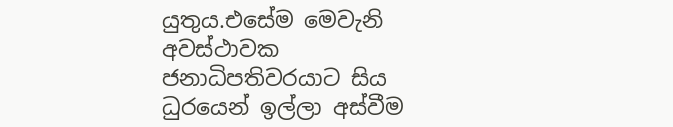යුතුය.එසේම මෙවැනි අවස්ථාවක ජනාධිපතිවරයාට සිය ධුරයෙන් ඉල්ලා අස්වීම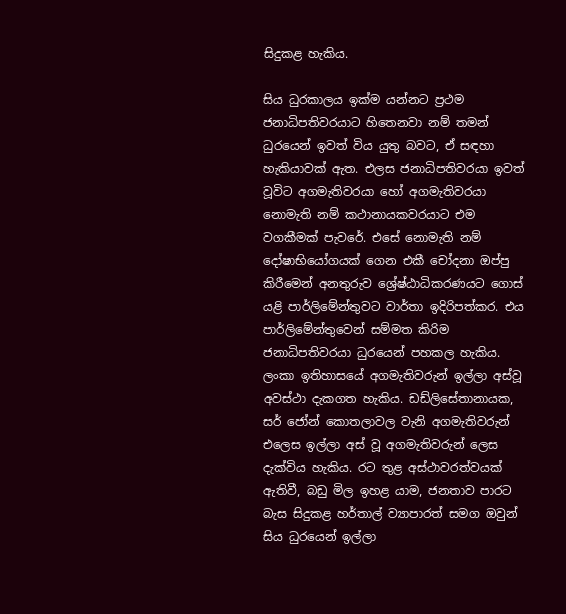සිදුකළ හැකිය.

සිය ධුරකාලය ඉක්ම යන්නට ප්‍රථම ජනාධිපතිවරයාට හිතෙනවා නම් තමන් ධුරයෙන් ඉවත් විය යුතු බවට, ඒ සඳහා හැකියාවක් ඇත. එලස ජනාධිපතිවරයා ඉවත් වූවිට අගමැතිවරයා හෝ අගමැතිවරයා නොමැති නම් කථානායකවරයාට එම වගකීමක් පැවරේ. එසේ නොමැති නම් දෝෂාභියෝගයක් ගෙන එකී චෝදනා ඔප්පු කිරීමෙන් අනතුරුව ශ්‍රේෂ්ඨාධිකරණයට ගොස් යළි පාර්ලිමේන්තුවට වාර්තා ඉදිරිපත්කර. එය පාර්ලිමේන්තුවෙන් සම්මත කිරිම ජනාධිපතිවරයා ධුරයෙන් පහකල හැකිය. ලංකා ඉතිහාසයේ අගමැතිවරුන් ඉල්ලා අස්වූ අවස්ථා දැකගත හැකිය. ඩඩ්ලිසේතානායක, සර් ජෝන් කොතලාවල වැනි අගමැතිවරුන් එලෙස ඉල්ලා අස් වූ අගමැතිවරුන් ලෙස දැක්විය හැකිය. රට තුළ අස්ථාවරත්වයක් ඇතිවී, බඩු මිල ඉහළ යාම, ජනතාව පාරට බැස සිදුකළ හර්තාල් ව්‍යාපාරත් සමග ඔවුන් සිය ධුරයෙන් ඉල්ලා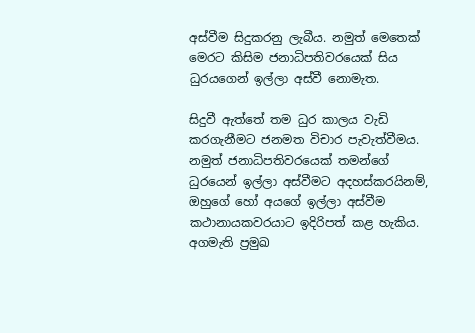අස්වීම සිදුකරනු ලැබීය. නමුත් මෙතෙක් මෙරට කිසිම ජනාධිපතිවරයෙක් සිය ධුරයගෙන් ඉල්ලා අස්වී නොමැත.

සිදුවී ඇත්තේ තම ධුර කාලය වැඩි කරගැනීමට ජනමත විචාර පැවැත්වීමය. නමුත් ජනාධිපතිවරයෙක් තමන්ගේ ධුරයෙන් ඉල්ලා අස්වීමට අදහස්කරයිනම්, ඔහුගේ හෝ අයගේ ඉල්ලා අස්වීම කථානායකවරයාට ඉදිරිපත් කළ හැකිය. අගමැති ප්‍රමුඛ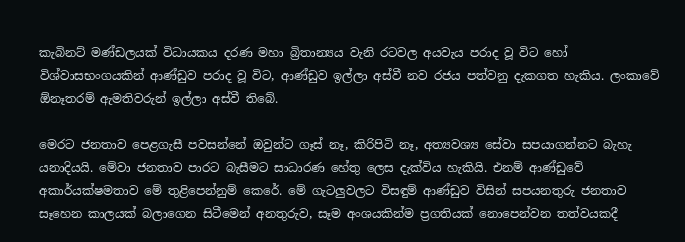කැබිනට් මණ්ඩලයක් විධායකය දරණ මහා බ්‍රිතාන්‍යය වැනි රටවල අයවැය පරාද වූ විට හෝ විශ්වාසභංගයකින් ආණ්ඩුව පරාද වූ විට, ආණ්ඩුව ඉල්ලා අස්වී නව රජය පත්වනු දැකගත හැකිය. ලංකාවේ ඕනෑතරම් ඇමතිවරුන් ඉල්ලා අස්වී තිබේ.

මෙරට ජනතාව පෙළගැසී පවසන්නේ ඔවුන්ට ගෑස් නෑ, කිරිපිටි නෑ, අත්‍යවශ්‍ය සේවා සපයාගන්නට බැහැ යනාදියයි. මේවා ජනතාව පාරට බැසීමට සාධාරණ හේතු ලෙස දැක්විය හැකියි. එනම් ආණ්ඩුවේ අකාර්යක්ෂමතාව මේ තුළිපෙන්නුම් කෙරේ. මේ ගැටලුවලට විසඳුම් ආණ්ඩුව විසින් සපයනතුරු ජනතාව සෑහෙන කාලයක් බලාගෙන සිටීමෙන් අනතුරුව, සෑම අංශයකින්ම ප්‍රගතියක් නොපෙන්වන තත්වයකදී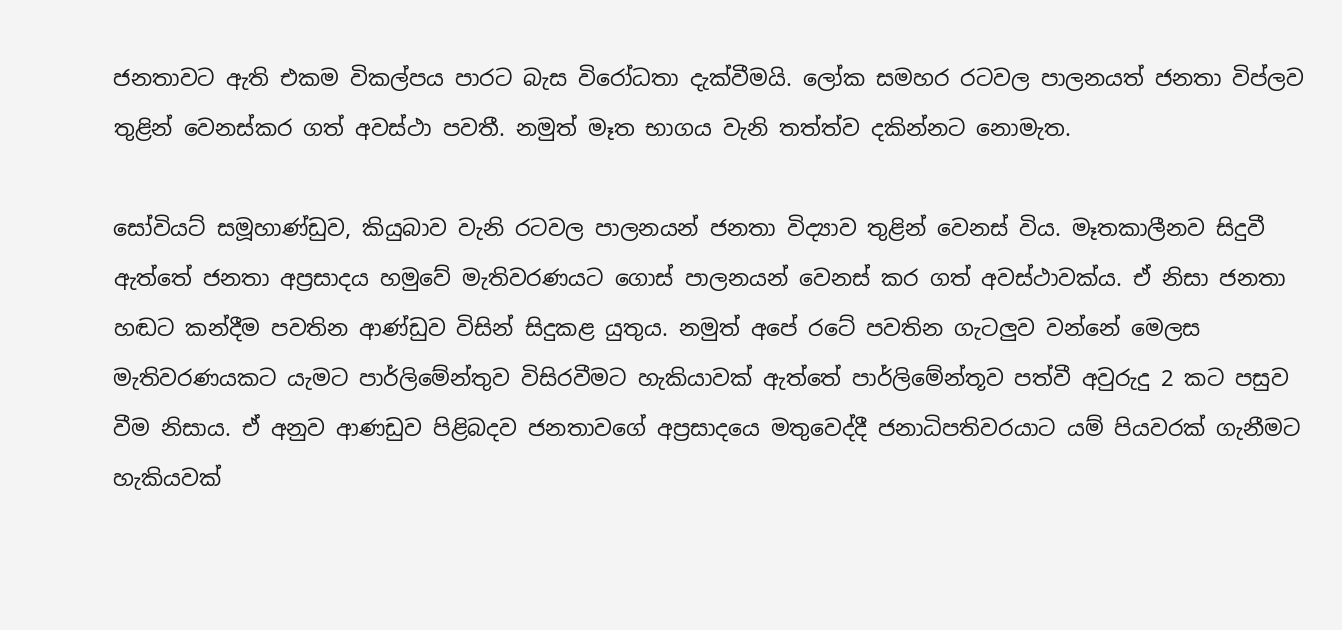ජනතාවට ඇති එකම විකල්පය පාරට බැස විරෝධතා දැක්වීමයි. ලෝක සමහර රටවල පාලනයත් ජනතා විප්ලව තුළින් වෙනස්කර ගත් අවස්ථා පවතී. නමුත් මෑත භාගය වැනි තත්ත්ව දකින්නට නොමැත.

සෝවියට් සමූහාණ්ඩුව, කියුබාව වැනි රටවල පාලනයන් ජනතා විද්‍යාව තුළින් වෙනස් විය. මෑතකාලීනව සිදුවී ඇත්තේ ජනතා අප්‍රසාදය හමුවේ මැතිවරණයට ගොස් පාලනයන් වෙනස් කර ගත් අවස්ථාවක්ය. ඒ නිසා ජනතා හඬට කන්දීම පවතින ආණ්ඩුව විසින් සිදුකළ යුතුය. නමුත් අපේ රටේ පවතින ගැටලුව වන්නේ මෙලස මැතිවරණයකට යැමට පාර්ලිමේන්තුව විසිරවීමට හැකියාවක් ඇත්තේ පාර්ලිමේන්තූව පත්වී අවුරුදු 2 කට පසුව වීම නිසාය. ඒ අනුව ආණඩුව පිළිබදව ජනතාවගේ අප්‍රසාදයෙ මතුවෙද්දී ජනාධිපතිවරයාට යම් පියවරක් ගැනීමට හැකියවක්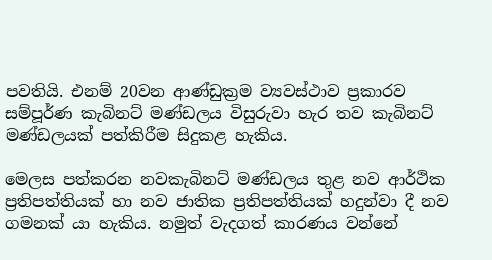පවතියි. එනම් 20වන ආණ්ඩුක්‍රම ව්‍යවස්ථාව ප්‍රකාරව සම්පූර්ණ කැබිනට් මණ්ඩලය විසුරුවා හැර තව කැබිනට් මණ්ඩලයක් පත්කිරීම සිදුකළ හැකිය.

මෙලස පත්කරන නවකැබිනට් මණ්ඩලය තුළ නව ආර්ථික ප්‍රතිපත්තියක් හා නව ජාතික ප්‍රතිපත්තියක් හදුන්වා දී නව ගමනක් යා හැකිය. නමුත් වැදගත් කාරණය වන්නේ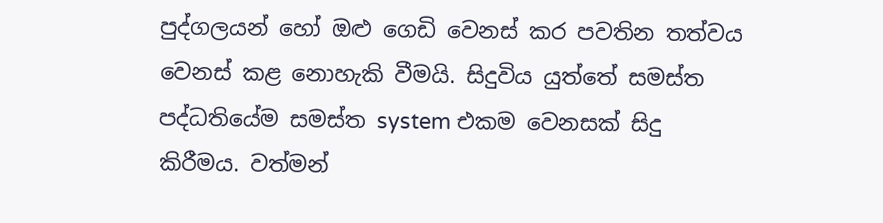පුද්ගලයන් හෝ ඔළු ගෙඩි වෙනස් කර පවතින තත්වය වෙනස් කළ නොහැකි වීමයි. සිදුවිය යුත්තේ සමස්ත පද්ධතියේම සමස්ත system එකම වෙනසක් සිදු කිරීමය. වත්මන්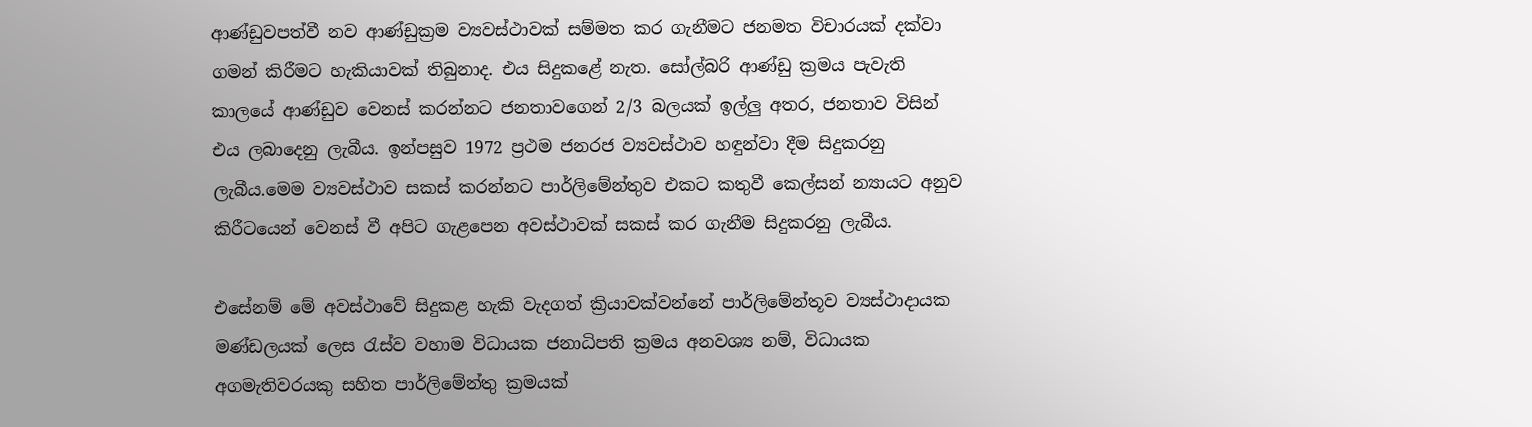ආණ්ඩුවපත්වී නව ආණ්ඩුක්‍රම ව්‍යවස්ථාවක් සම්මත කර ගැනීමට ජනමත විචාරයක් දක්වා ගමන් කිරීමට හැකියාවක් තිබුනාද. එය සිදුකළේ නැත. සෝල්බරි ආණ්ඩු ක්‍රමය පැවැති කාලයේ ආණ්ඩුව වෙනස් කරන්නට ජනතාවගෙන් 2/3 බලයක් ඉල්ලු අතර, ජනතාව විසින් එය ලබාදෙනු ලැබීය. ඉන්පසුව 1972 ප්‍රථම ජනරජ ව්‍යවස්ථාව හඳුන්වා දීම සිදුකරනු ලැබීය.මෙම ව්‍යවස්ථාව සකස් කරන්නට පාර්ලිමේන්තුව එකට කතුවී කෙල්සන් න්‍යායට අනුව කිරීටයෙන් වෙනස් වී අපිට ගැළපෙන අවස්ථාවක් සකස් කර ගැනීම සිදුකරනු ලැබීය.

එසේනම් මේ අවස්ථාවේ සිදුකළ හැකි වැදගත් ක්‍රියාවක්වන්නේ පාර්ලිමේන්තූව ව්‍යස්ථාදායක මණ්ඩලයක් ලෙස රැස්ව වහාම විධායක ජනාධිපති ක්‍රමය අනවශ්‍ය නම්, විධායක අගමැතිවරයකු සහිත පාර්ලිමේන්තු ක්‍රමයක්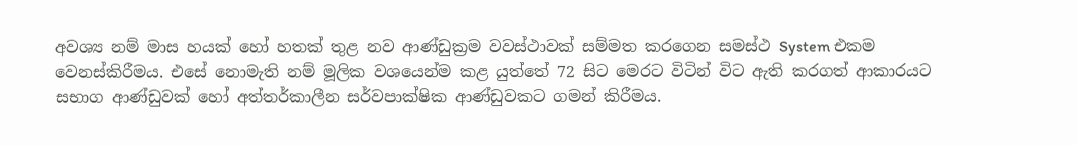අවශ්‍ය නම් මාස හයක් හෝ හතක් තුළ නව ආණ්ඩුක්‍රම වවස්ථාවක් සම්මත කරගෙන සමස්ථ System එකම වෙනස්කිරීමය. එසේ නොමැති නම් මූලික වශයෙන්ම කළ යුත්තේ 72 සිට මෙරට විටින් විට ඇති කරගත් ආකාරයට සභාග ආණ්ඩුවක් හෝ අත්තර්කාලීන සර්වපාක්ෂික ආණ්ඩුවකට ගමන් කිරීමය.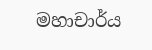මහාචාර්ය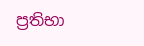ප්‍රතිභා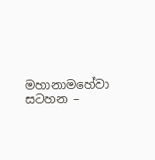මහානාමහේවා
සටහන –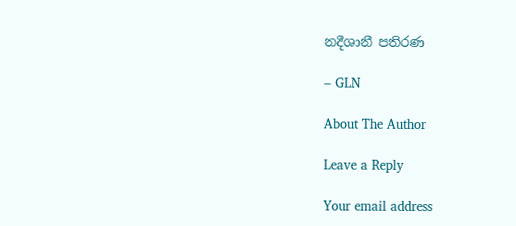නදීශානී පතිරණ

– GLN

About The Author

Leave a Reply

Your email address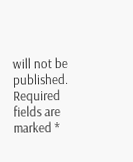will not be published. Required fields are marked *